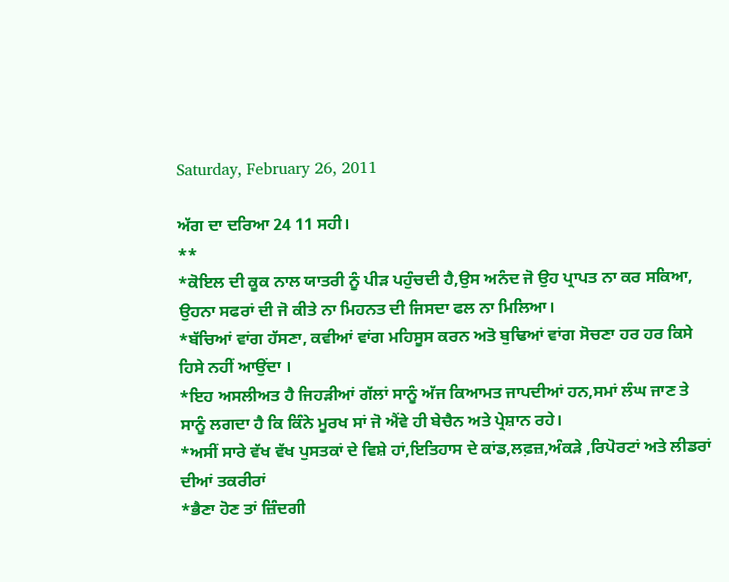Saturday, February 26, 2011

ਅੱਗ ਦਾ ਦਰਿਆ 24 11 ਸਹੀ।
**
*ਕੋਇਲ ਦੀ ਕੂਕ ਨਾਲ ਯਾਤਰੀ ਨੂੰ ਪੀੜ ਪਹੁੰਚਦੀ ਹੈ,ਉਸ ਅਨੰਦ ਜੋ ਉਹ ਪ੍ਰਾਪਤ ਨਾ ਕਰ ਸਕਿਆ,
ਉਹਨਾ ਸਫਰਾਂ ਦੀ ਜੋ ਕੀਤੇ ਨਾ ਮਿਹਨਤ ਦੀ ਜਿਸਦਾ ਫਲ ਨਾ ਮਿਲਿਆ।
*ਬੱਚਿਆਂ ਵਾਂਗ ਹੱਸਣਾ, ਕਵੀਆਂ ਵਾਂਗ ਮਹਿਸੂਸ ਕਰਨ ਅਤੋ ਬੁਢਿਆਂ ਵਾਂਗ ਸੋਚਣਾ ਹਰ ਹਰ ਕਿਸੇ
ਹਿਸੇ ਨਹੀਂ ਆਉਂਦਾ ।
*ਇਹ ਅਸਲੀਅਤ ਹੈ ਜਿਹੜੀਆਂ ਗੱਲਾਂ ਸਾਨੂੰ ਅੱਜ ਕਿਆਮਤ ਜਾਪਦੀਆਂ ਹਨ,ਸਮਾਂ ਲੰਘ ਜਾਣ ਤੇ
ਸਾਨੂੰ ਲਗਦਾ ਹੈ ਕਿ ਕਿੰਨੇ ਮੂਰਖ ਸਾਂ ਜੋ ਐਂਵੇ ਹੀ ਬੇਚੈਨ ਅਤੇ ਪ੍ਰੇਸ਼ਾਨ ਰਹੇ।
*ਅਸੀਂ ਸਾਰੇ ਵੱਖ ਵੱਖ ਪੁਸਤਕਾਂ ਦੇ ਵਿਸ਼ੇ ਹਾਂ,ਇਤਿਹਾਸ ਦੇ ਕਾਂਡ,ਲਫ਼ਜ਼,ਅੰਕੜੇ ,ਰਿਪੋਰਟਾਂ ਅਤੇ ਲੀਡਰਾਂ
ਦੀਆਂ ਤਕਰੀਰਾਂ
*ਭੈਣਾ ਹੋਣ ਤਾਂ ਜ਼ਿੰਦਗੀ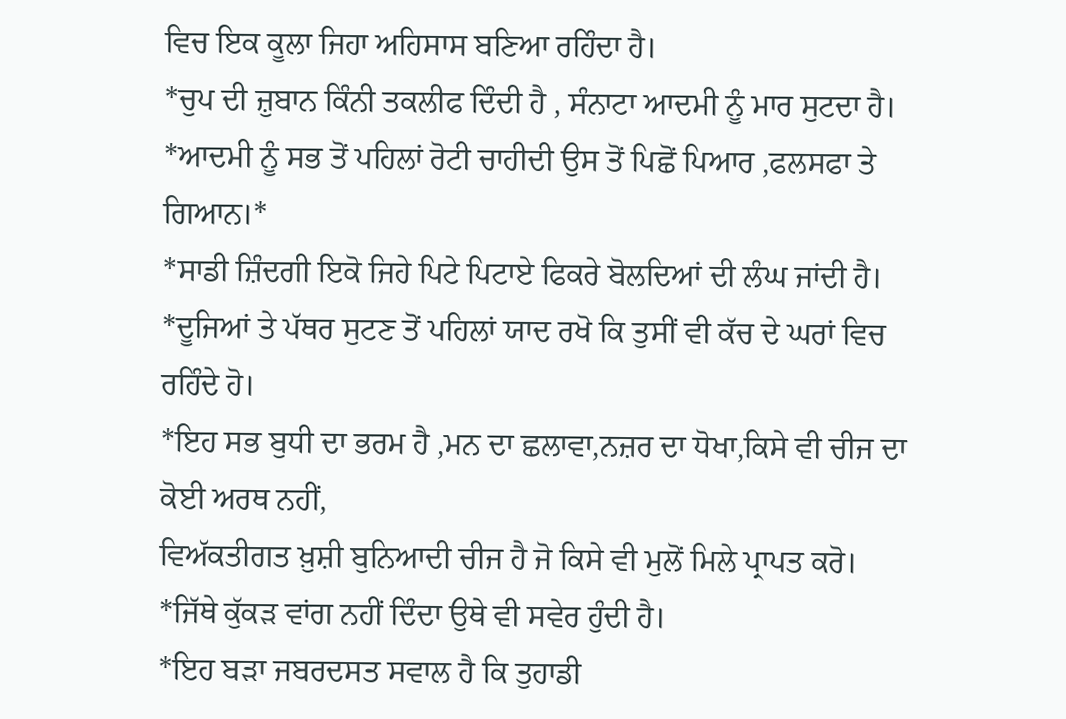ਵਿਚ ਇਕ ਕੂਲਾ ਜਿਹਾ ਅਹਿਸਾਸ ਬਣਿਆ ਰਹਿੰਦਾ ਹੈ।
*ਚੁਪ ਦੀ ਜ਼ੁਬਾਨ ਕਿੰਨੀ ਤਕਲੀਫ ਦਿੰਦੀ ਹੈ , ਸੰਨਾਟਾ ਆਦਮੀ ਨੂੰ ਮਾਰ ਸੁਟਦਾ ਹੈ।
*ਆਦਮੀ ਨੂੰ ਸਭ ਤੋਂ ਪਹਿਲਾਂ ਰੋਟੀ ਚਾਹੀਦੀ ਉਸ ਤੋਂ ਪਿਛੋਂ ਪਿਆਰ ,ਫਲਸਫਾ ਤੇ ਗਿਆਨ।*
*ਸਾਡੀ ਜ਼ਿੰਦਗੀ ਇਕੋ ਜਿਹੇ ਪਿਟੇ ਪਿਟਾਏ ਫਿਕਰੇ ਬੋਲਦਿਆਂ ਦੀ ਲੰਘ ਜਾਂਦੀ ਹੈ।
*ਦੂਜਿਆਂ ਤੇ ਪੱਥਰ ਸੁਟਣ ਤੋਂ ਪਹਿਲਾਂ ਯਾਦ ਰਖੋ ਕਿ ਤੁਸੀਂ ਵੀ ਕੱਚ ਦੇ ਘਰਾਂ ਵਿਚ ਰਹਿੰਦੇ ਹੋ।
*ਇਹ ਸਭ ਬੁਧੀ ਦਾ ਭਰਮ ਹੈ ,ਮਨ ਦਾ ਛਲਾਵਾ,ਨਜ਼ਰ ਦਾ ਧੋਖਾ,ਕਿਸੇ ਵੀ ਚੀਜ ਦਾ ਕੋਈ ਅਰਥ ਨਹੀਂ,
ਵਿਅੱਕਤੀਗਤ ਖ਼ੁਸ਼ੀ ਬੁਨਿਆਦੀ ਚੀਜ ਹੈ ਜੋ ਕਿਸੇ ਵੀ ਮੁਲੋਂ ਮਿਲੇ ਪ੍ਰਾਪਤ ਕਰੋ।
*ਜਿੱਥੇ ਕੁੱਕੜ ਵਾਂਗ ਨਹੀਂ ਦਿੰਦਾ ਉਥੇ ਵੀ ਸਵੇਰ ਹੁੰਦੀ ਹੈ।
*ਇਹ ਬੜਾ ਜਬਰਦਸਤ ਸਵਾਲ ਹੈ ਕਿ ਤੁਹਾਡੀ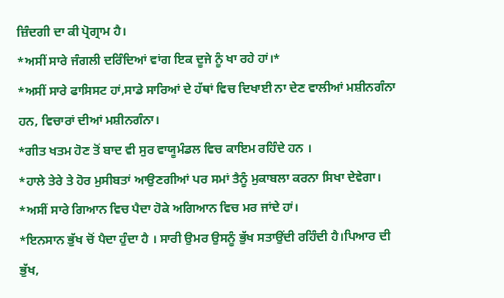ਜ਼ਿੰਦਗੀ ਦਾ ਕੀ ਪ੍ਰੋਗ੍ਰਾਮ ਹੈ।
*ਅਸੀਂ ਸਾਰੇ ਜੰਗਲੀ ਦਰਿੰਦਿਆਂ ਵਾਂਗ ਇਕ ਦੂਜੇ ਨੂੰ ਖਾ ਰਹੇ ਹਾਂ।*
*ਅਸੀਂ ਸਾਰੇ ਫਾਸਿਸਟ ਹਾਂ,ਸਾਡੇ ਸਾਰਿਆਂ ਦੇ ਹੱਥਾਂ ਵਿਚ ਦਿਖਾਈ ਨਾ ਦੇਣ ਵਾਲੀਆਂ ਮਸ਼ੀਨਗੰਨਾ
ਹਨ, ਵਿਚਾਰਾਂ ਦੀਆਂ ਮਸ਼ੀਨਗੰਨਾ।
*ਗੀਤ ਖਤਮ ਹੋਣ ਤੋਂ ਬਾਦ ਵੀ ਸੁਰ ਵਾਯੂਮੰਡਲ ਵਿਚ ਕਾਇਮ ਰਹਿੰਦੇ ਹਨ ।
*ਹਾਲੇ ਤੇਰੇ ਤੇ ਹੋਰ ਮੁਸੀਬਤਾਂ ਆਉਣਗੀਆਂ ਪਰ ਸਮਾਂ ਤੈਨੂੰ ਮੁਕਾਬਲਾ ਕਰਨਾ ਸਿਖਾ ਦੇਵੇਗਾ।
*ਅਸੀਂ ਸਾਰੇ ਗਿਆਨ ਵਿਚ ਪੈਦਾ ਹੋਕੇ ਅਗਿਆਨ ਵਿਚ ਮਰ ਜਾਂਦੇ ਹਾਂ।
*ਇਨਸਾਨ ਭੁੱਖ ਚੋਂ ਪੈਦਾ ਹੁੰਦਾ ਹੈ । ਸਾਰੀ ਉਮਰ ਉਸਨੂੰ ਭੁੱਖ ਸਤਾਉਂਦੀ ਰਹਿੰਦੀ ਹੈ।ਪਿਆਰ ਦੀ
ਭੁੱਖ,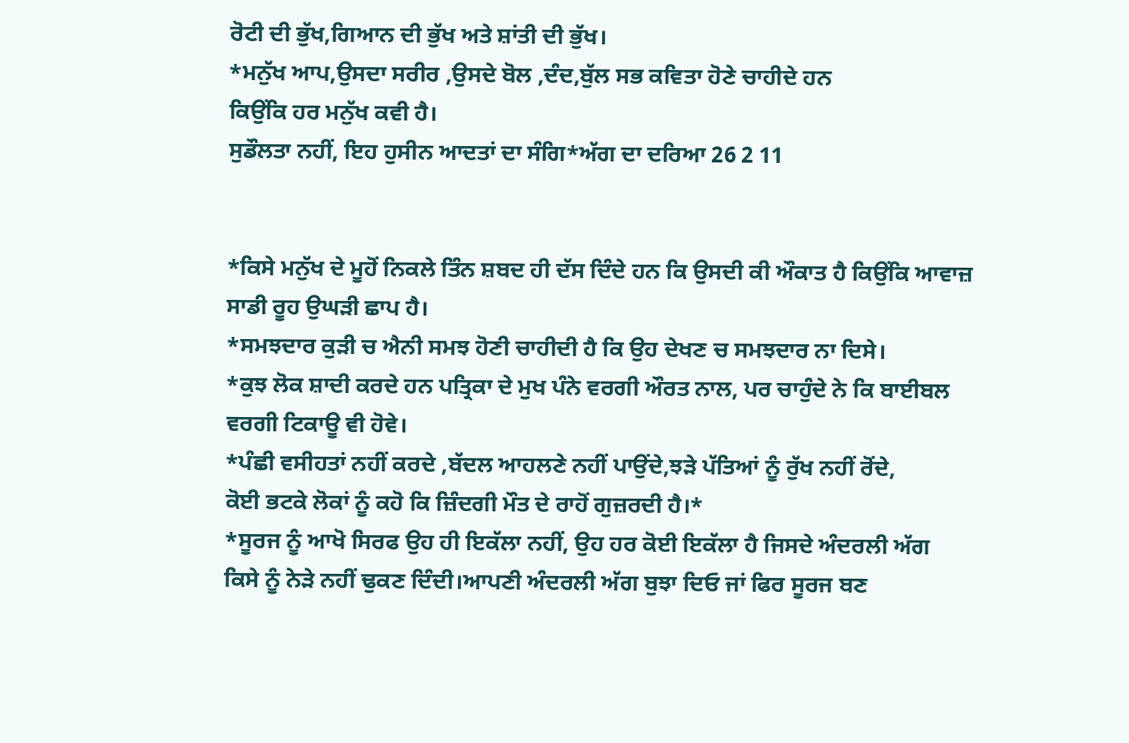ਰੋਟੀ ਦੀ ਭੁੱਖ,ਗਿਆਨ ਦੀ ਭੁੱਖ ਅਤੇ ਸ਼ਾਂਤੀ ਦੀ ਭੁੱਖ।
*ਮਨੁੱਖ ਆਪ,ਉਸਦਾ ਸਰੀਰ ,ਉਸਦੇ ਬੋਲ ,ਦੰਦ,ਬੁੱਲ ਸਭ ਕਵਿਤਾ ਹੋਣੇ ਚਾਹੀਦੇ ਹਨ
ਕਿਉਂਕਿ ਹਰ ਮਨੁੱਖ ਕਵੀ ਹੈ।
ਸੁਡੌਲਤਾ ਨਹੀਂ, ਇਹ ਹੁਸੀਨ ਆਦਤਾਂ ਦਾ ਸੰਗਿ*ਅੱਗ ਦਾ ਦਰਿਆ 26 2 11


*ਕਿਸੇ ਮਨੁੱਖ ਦੇ ਮੂਹੋਂ ਨਿਕਲੇ ਤਿੰਨ ਸ਼ਬਦ ਹੀ ਦੱਸ ਦਿੰਦੇ ਹਨ ਕਿ ਉਸਦੀ ਕੀ ਔਕਾਤ ਹੈ ਕਿਉਂਕਿ ਆਵਾਜ਼
ਸਾਡੀ ਰੂਹ ਉਘੜੀ ਛਾਪ ਹੈ।
*ਸਮਝਦਾਰ ਕੁੜੀ ਚ ਐਨੀ ਸਮਝ ਹੋਣੀ ਚਾਹੀਦੀ ਹੈ ਕਿ ਉਹ ਦੇਖਣ ਚ ਸਮਝਦਾਰ ਨਾ ਦਿਸੇ।
*ਕੁਝ ਲੋਕ ਸ਼ਾਦੀ ਕਰਦੇ ਹਨ ਪਤ੍ਰਿਕਾ ਦੇ ਮੁਖ ਪੰਨੇ ਵਰਗੀ ਔਰਤ ਨਾਲ, ਪਰ ਚਾਹੁੰਦੇ ਨੇ ਕਿ ਬਾਈਬਲ
ਵਰਗੀ ਟਿਕਾਊ ਵੀ ਹੋਵੇ।
*ਪੰਛੀ ਵਸੀਹਤਾਂ ਨਹੀਂ ਕਰਦੇ ,ਬੱਦਲ ਆਹਲਣੇ ਨਹੀਂ ਪਾਉਂਦੇ,ਝੜੇ ਪੱਤਿਆਂ ਨੂੰ ਰੁੱਖ ਨਹੀਂ ਰੋਂਦੇ,
ਕੋਈ ਭਟਕੇ ਲੋਕਾਂ ਨੂੰ ਕਹੋ ਕਿ ਜ਼ਿੰਦਗੀ ਮੌਤ ਦੇ ਰਾਹੋਂ ਗੁਜ਼ਰਦੀ ਹੈ।*
*ਸੂਰਜ ਨੂੰ ਆਖੋ ਸਿਰਫ ਉਹ ਹੀ ਇਕੱਲਾ ਨਹੀਂ, ਉਹ ਹਰ ਕੋਈ ਇਕੱਲਾ ਹੈ ਜਿਸਦੇ ਅੰਦਰਲੀ ਅੱਗ
ਕਿਸੇ ਨੂੰ ਨੇੜੇ ਨਹੀਂ ਢੁਕਣ ਦਿੰਦੀ।ਆਪਣੀ ਅੰਦਰਲੀ ਅੱਗ ਬੁਝਾ ਦਿਓ ਜਾਂ ਫਿਰ ਸੂਰਜ ਬਣ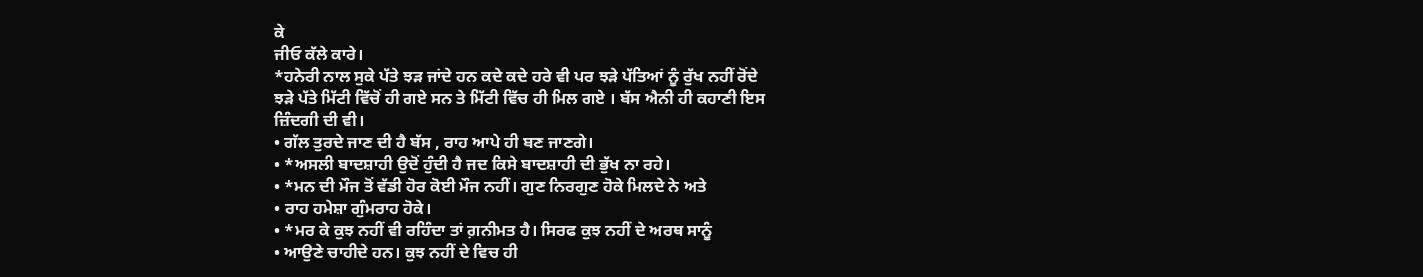ਕੇ
ਜੀਓ ਕੱਲੇ ਕਾਰੇ।
*ਹਨੇਰੀ ਨਾਲ ਸੁਕੇ ਪੱਤੇ ਝੜ ਜਾਂਦੇ ਹਨ ਕਦੇ ਕਦੇ ਹਰੇ ਵੀ ਪਰ ਝੜੇ ਪੱਤਿਆਂ ਨੂੰ ਰੁੱਖ ਨਹੀਂ ਰੋਂਦੇ
ਝੜੇ ਪੱਤੇ ਮਿੱਟੀ ਵਿੱਚੋਂ ਹੀ ਗਏ ਸਨ ਤੇ ਮਿੱਟੀ ਵਿੱਚ ਹੀ ਮਿਲ ਗਏ । ਬੱਸ ਐਨੀ ਹੀ ਕਹਾਣੀ ਇਸ
ਜ਼ਿੰਦਗੀ ਦੀ ਵੀ।
• ਗੱਲ ਤੁਰਦੇ ਜਾਣ ਦੀ ਹੈ ਬੱਸ , ਰਾਹ ਆਪੇ ਹੀ ਬਣ ਜਾਣਗੇ।
• *ਅਸਲੀ ਬਾਦਸ਼ਾਹੀ ਉਦੋਂ ਹੁੰਦੀ ਹੈ ਜਦ ਕਿਸੇ ਬਾਦਸ਼ਾਹੀ ਦੀ ਭੁੱਖ ਨਾ ਰਹੇ।
• *ਮਨ ਦੀ ਮੌਜ ਤੋਂ ਵੱਡੀ ਹੋਰ ਕੋਈ ਮੌਜ ਨਹੀਂ। ਗੁਣ ਨਿਰਗੁਣ ਹੋਕੇ ਮਿਲਦੇ ਨੇ ਅਤੇ
• ਰਾਹ ਹਮੇਸ਼ਾ ਗੁੰਮਰਾਹ ਹੋਕੇ।
• *ਮਰ ਕੇ ਕੁਝ ਨਹੀਂ ਵੀ ਰਹਿੰਦਾ ਤਾਂ ਗ਼ਨੀਮਤ ਹੈ। ਸਿਰਫ ਕੁਝ ਨਹੀਂ ਦੇ ਅਰਥ ਸਾਨੂੰ
• ਆਉਣੇ ਚਾਹੀਦੇ ਹਨ। ਕੁਝ ਨਹੀਂ ਦੇ ਵਿਚ ਹੀ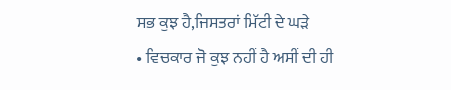ਸਭ ਕੁਝ ਹੈ,ਜਿਸਤਰਾਂ ਮਿੱਟੀ ਦੇ ਘੜੇ
• ਵਿਚਕਾਰ ਜੋ ਕੁਝ ਨਹੀਂ ਹੈ ਅਸੀਂ ਦੀ ਹੀ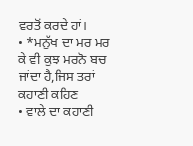ਵਰਤੋਂ ਕਰਦੇ ਹਾਂ।
• *ਮਨੁੱਖ ਦਾ ਮਰ ਮਰ ਕੇ ਵੀ ਕੁਝ ਮਰਨੋ ਬਚ ਜਾਂਦਾ ਹੈ,ਜਿਸ ਤਰਾਂ ਕਹਾਣੀ ਕਹਿਣ
• ਵਾਲੇ ਦਾ ਕਹਾਣੀ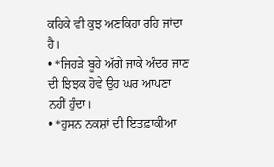ਕਹਿਕੇ ਵੀ ਕੁਝ ਅਣਕਿਹਾ ਰਹਿ ਜਾਂਦਾ ਹੈ।
• *ਜਿਹੜੇ ਬੂਹੇ ਅੱਗੇ ਜਾਕੇ ਅੰਦਰ ਜਾਣ ਦੀ ਝਿਝਕ ਹੋਵੇ ਉਹ ਘਰ ਆਪਣਾ ਨਹੀਂ ਹੁੰਦਾ।
• *ਹੁਸਨ ਨਕਸ਼ਾਂ ਦੀ ਇਤਫ਼ਾਕੀਆ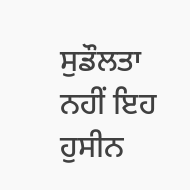ਸੁਡੌਲਤਾ ਨਹੀਂ ਇਹ ਹੁਸੀਨ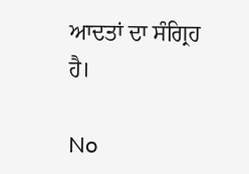ਆਦਤਾਂ ਦਾ ਸੰਗ੍ਰਿਹ ਹੈ।

No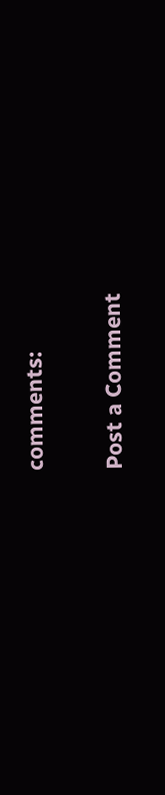comments:

Post a Comment